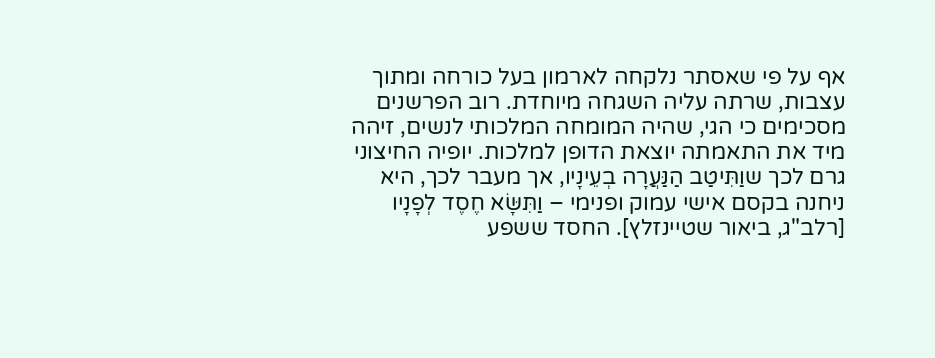אף על פי שאסתר נלקחה לארמון בעל כורחה ומתוך עצבות, שרתה עליה השגחה מיוחדת. רוב הפרשנים מסכימים כי הגי, שהיה המומחה המלכותי לנשים, זיהה מיד את התאמתה יוצאת הדופן למלכות. יופיה החיצוני גרם לכך שוַתִּיטַב הַנַּעֲרָה בְעֵינָיו, אך מעבר לכך, היא ניחנה בקסם אישי עמוק ופנימי – וַתִּשָּׂא חֶסֶד לְפָנָיו [רלב"ג, ביאור שטיינזלץ]. החסד ששפע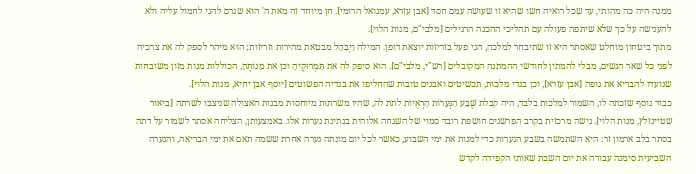ממנה היה כה מהותי, עד שכל רואיה חשו שהיא זו שעושה עמם חסד [אבן עזרא, עמנואל הרומי]. חן מיוחד זה מאת ה' הוא שגרם להגי לחמול עליה ולא להענישה על כך שלא שיתפה פעולה עם תהליכי ההכנה הרגילים [מלבי"ם, מנות הלוי].
מתוך ביטחון מוחלט שאסתר היא זו שתיבחר למלכה, הגי פעל בזריזות יוצאת דופן. המילה וַיְבַהֵל מבטאת מהירות וזריזות; הוא מיהר לספק לה את צרכיה לפני כל שאר הנשים, מבלי להמתין לחודשי ההמתנה המקובלים [רש"י, מלבי"ם]. הוא סיפק לה את תַּמְרוּקֶיהָ וכן את מָנוֹתֶהָ, הכוללות מנות מזון משובחות שנועדו להבריא את גופה [אבן עזרא], וכן בגדי מלכות, תכשיטים ואבנים טובות שהחליפו את בגדיה הפשוטים [יוסף אבן יחיא, מנות הלוי].
כבוד נוסף שזכתה לו, השמור למלכות בלבד, היה קבלת שֶׁבַע הַנְּעָרוֹת הָרְאֻיוֹת לתת לה, שהיו משרתות מיוחסות מבנות האצולה שניצבו לשרתה [ביאור שטיינזלץ, מנות הלוי]. גישה מרכזית בקרב הפרשנים חושפת רובד סמוי של השגחה אלוהית בנתינת נערות אלו. באמצעותן, הצליחה אסתר לשמור על דתה בסתר בלב ארמון זר: היא השתמשה בשבע הנערות כדי למנות את ימי השבוע, כאשר לכל יום מונתה נערה אחרת ששמה תאם את ימי הבריאה, והנערה השביעית סימנה עבורה את יום השבת שאותו הקפידה לקדש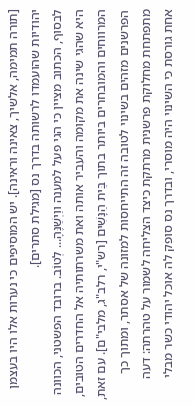[תורה תמימה, אלשיך, צאינה וראינה]. יש המוסיפים כי נערות אלו היו בעצמן יהודיות שהועמדו לרשותה בדרך נס [מגילת סתרים].
לבסוף, הכתוב מציין כי הגי פעל למענה ווַיְשַׁנֶּהָ... לְטוֹב. ברובד הפשטני, הכוונה היא שהגי שינה את מקומה והעביר אותה ואת משרתותיה אל החדרים הטובים, המרווחים והמובחרים ביותר בתוך בֵּית הַנָּשִׁים [רש"י, רלב"ג, מלבי"ם]. עם זאת, הפרשנים מזהים בשינוי לטובה זה התייחסות למזונה של אסתר, ומתוך כך מתפתחת מחלוקת פרשנית מרתקת כיצד הצליחה לשמור על טהרתה: דעה אחת גורסת כי השינוי היה מוסרי, ובדרך נס סופק לה אוכל יהודי כשר מבלי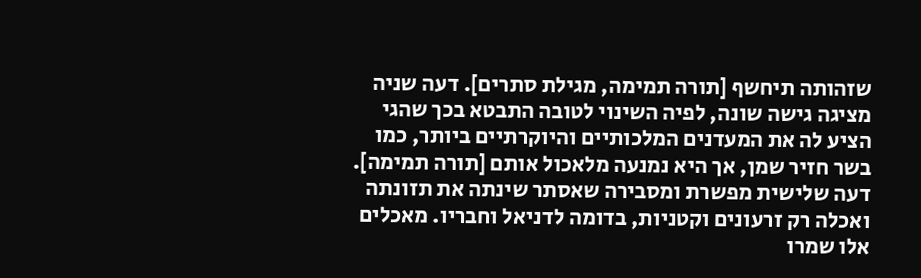שזהותה תיחשף [תורה תמימה, מגילת סתרים]. דעה שניה מציגה גישה שונה, לפיה השינוי לטובה התבטא בכך שהגי הציע לה את המעדנים המלכותיים והיוקרתיים ביותר, כמו בשר חזיר שמן, אך היא נמנעה מלאכול אותם [תורה תמימה]. דעה שלישית מפשרת ומסבירה שאסתר שינתה את תזונתה ואכלה רק זרעונים וקטניות, בדומה לדניאל וחבריו. מאכלים אלו שמרו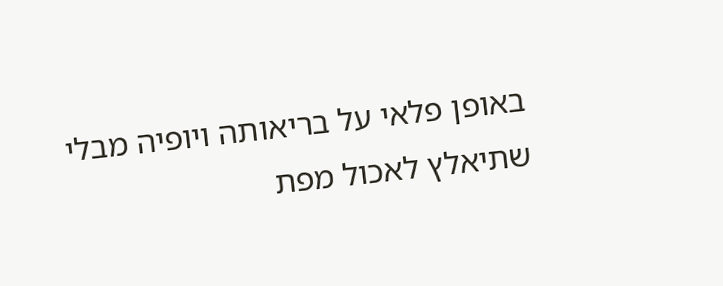באופן פלאי על בריאותה ויופיה מבלי שתיאלץ לאכול מפת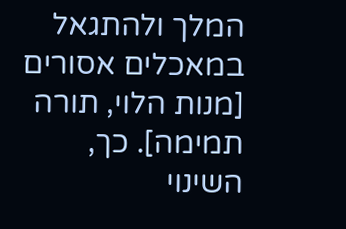המלך ולהתגאל במאכלים אסורים [מנות הלוי, תורה תמימה]. כך, השינוי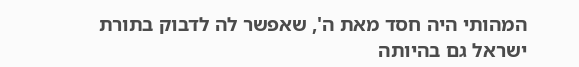המהותי היה חסד מאת ה', שאפשר לה לדבוק בתורת ישראל גם בהיותה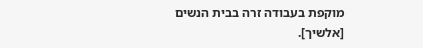מוקפת בעבודה זרה בבית הנשים [אלשיך].